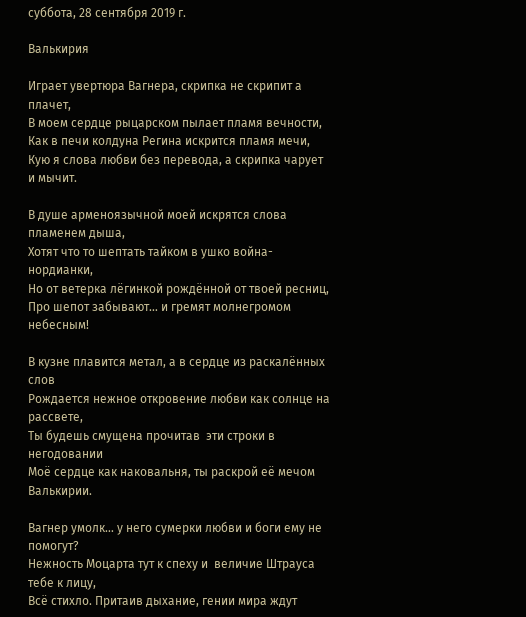суббота, 28 сентября 2019 г.

Валькирия

Играет увертюра Вагнера, скрипка не скрипит а плачет,
В моем сердце рыцарском пылает пламя вечности,
Как в печи колдуна Регина искрится пламя мечи,
Кую я слова любви без перевода, а скрипка чарует и мычит.

В душе арменоязычной моей искрятся слова пламенем дыша,
Хотят что то шептать тайком в ушко война-нордианки,
Но от ветерка лёгинкой рождённой от твоей ресниц,
Про шепот забывают… и гремят молнегромом небесным!

В кузне плавится метал, а в сердце из раскалённых слов
Рождается нежное откровение любви как солнце на рассвете,
Ты будешь смущена прочитав  эти строки в негодовании
Моё сердце как наковальня, ты раскрой её мечом Валькирии.

Вагнер умолк… у него сумерки любви и боги ему не помогут?
Нежность Моцарта тут к спеху и  величие Штрауса тебе к лицу,
Всё стихло. Притаив дыхание, гении мира ждут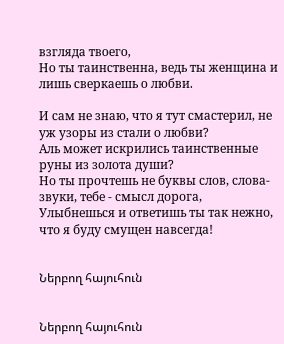взгляда твоего,
Но ты таинственна, ведь ты женщина и лишь сверкаешь о любви.

И сам не знаю, что я тут смастерил, не уж узоры из стали о любви?
Аль может искрились таинственные руны из золота души?
Но ты прочтешь не буквы слов, слова-звуки, тебе - смысл дорога,
Улыбнешься и ответишь ты так нежно, что я буду смущен навсегда!


Ներբող հայուհուն


Ներբող հայուհուն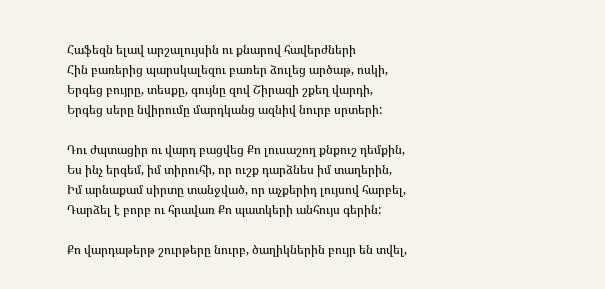Հաֆեզն ելավ արշալույսին ու քնարով հավերժների
Հին բառերից պարսկալեզու բառեր ձուլեց արծաթ, ոսկի,
Երգեց բույրը, տեսքը, գույնը զով Շիրազի շքեղ վարդի,
Երգեց սերը նվիրումը մարդկանց ազնիվ նուրբ սրտերի:

Դու ժպտացիր ու վարդ բացվեց Քո լուսաշող քնքուշ դեմքին,
Ես ինչ երգեմ, իմ տիրուհի, որ ուշք դարձնես իմ տաղերին,
Իմ արնաքամ սիրտը տանջված, որ աչքերիդ լույսով հարբել,
Դարձել է բորբ ու հրավառ Քո պատկերի անհույս գերին:

Քո վարդաթերթ շուրթերը նուրբ, ծաղիկներին բույր են տվել,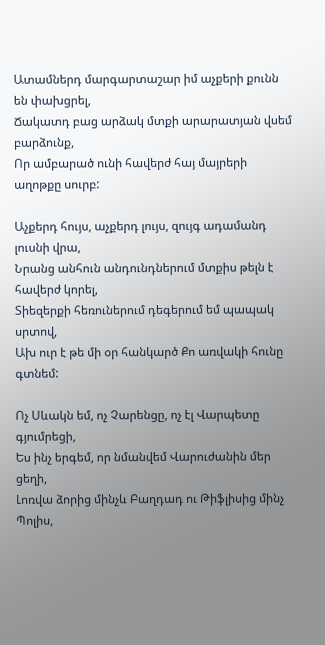Ատամներդ մարգարտաշար իմ աչքերի քունն են փախցրել,
Ճակատդ բաց արձակ մտքի արարատյան վսեմ բարձունք,
Որ ամբարած ունի հավերժ հայ մայրերի աղոթքը սուրբ:

Աչքերդ հույս, աչքերդ լույս, զույգ ադամանդ լուսնի վրա,
Նրանց անհուն անդունդներում մտքիս թելն է հավերժ կորել,
Տիեզերքի հեռուներում դեգերում եմ պապակ սրտով,
Ախ ուր է թե մի օր հանկարծ Քո առվակի հունը գտնեմ:

Ոչ Սևակն եմ, ոչ Չարենցը, ոչ էլ Վարպետը գյումրեցի,
Ես ինչ երգեմ, որ նմանվեմ Վարուժանին մեր ցեղի,
Լոռվա ձորից մինչև Բաղդադ ու Թիֆլիսից մինչ Պոլիս,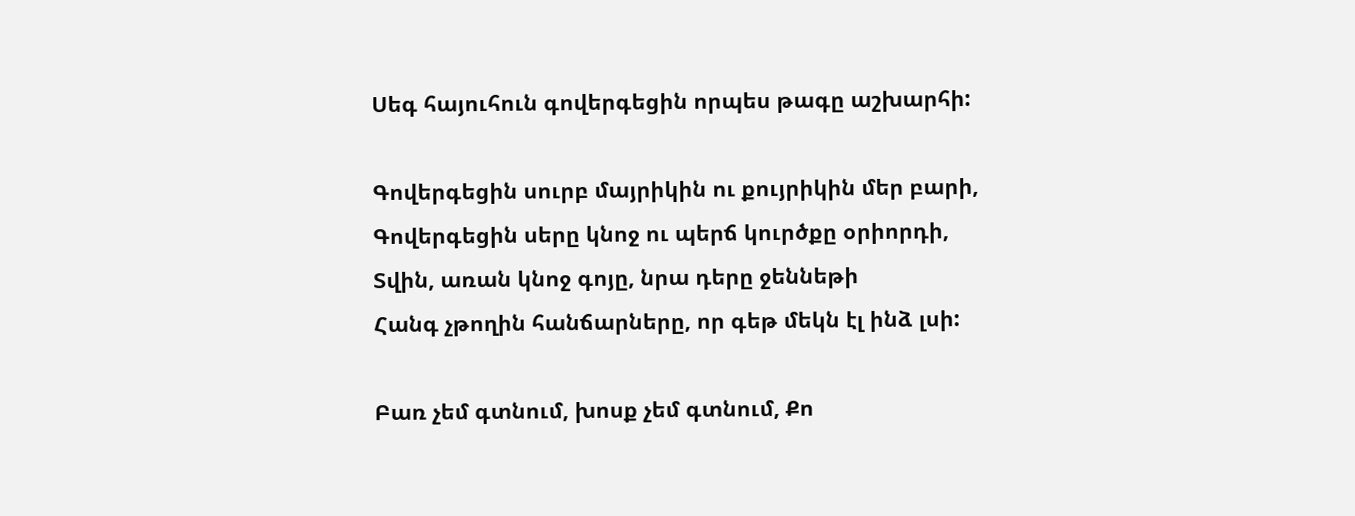Սեգ հայուհուն գովերգեցին որպես թագը աշխարհի:

Գովերգեցին սուրբ մայրիկին ու քույրիկին մեր բարի,
Գովերգեցին սերը կնոջ ու պերճ կուրծքը օրիորդի,
Տվին, առան կնոջ գոյը, նրա դերը ջեննեթի
Հանգ չթողին հանճարները, որ գեթ մեկն էլ ինձ լսի:

Բառ չեմ գտնում, խոսք չեմ գտնում, Քո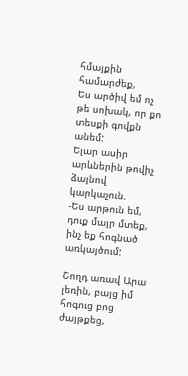հմայքին համարժեք,
Ես արծիվ եմ ոչ թե սոխակ, որ քո տեսքի գովքն անեմ:
Ելար ասիր արևներին թովիչ ձայնով կարկաչուն.
-Ես արթուն եմ, դուք մայր մտեք, ինչ եք հոգնած առկայծում:

Շողդ առավ Արա լեռին, բայց իմ հոգուց բոց ժայթքեց,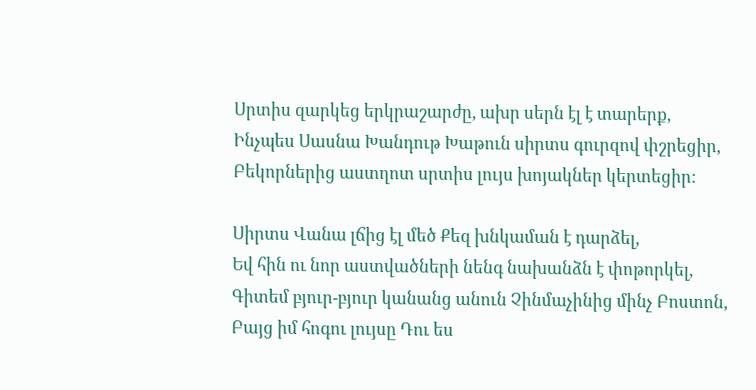Սրտիս զարկեց երկրաշարժը, ախր սերն էլ է տարերք,
Ինչպես Սասնա Խանդութ Խաթուն սիրտս գուրզով փշրեցիր,
Բեկորներից աստղոտ սրտիս լույս խոյակներ կերտեցիր:

Սիրտս Վանա լճից էլ մեծ Քեզ խնկաման է դարձել,
Եվ հին ու նոր աստվածների նենգ նախանձն է փոթորկել,
Գիտեմ բյուր-բյուր կանանց անուն Չինմաչինից մինչ Բոստոն,
Բայց իմ հոգու լույսը Դու ես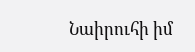Նաիրուհի իմ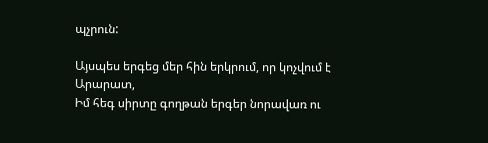պչրուն:

Այսպես երգեց մեր հին երկրում, որ կոչվում է Արարատ,
Իմ հեգ սիրտը գողթան երգեր նորավառ ու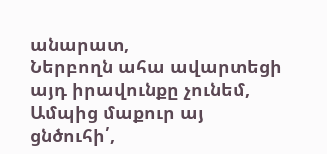անարատ,
Ներբողն ահա ավարտեցի այդ իրավունքը չունեմ,
Ամպից մաքուր այ ցնծուհի՛,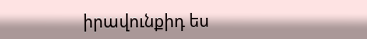իրավունքիդ ես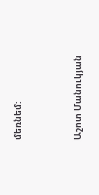մեռնեմ:


Աշոտ Մանուկյան